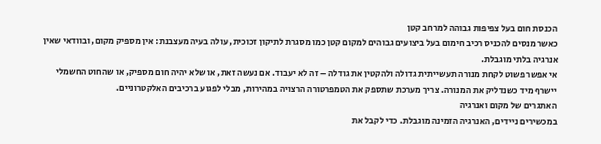הכנסת חום בעל צפיפות גבוהה למרחב קטן
כאשר מנסים להכניס רכיב חימום בעל ביצועים גבוהים למקום קטן כמו מסגרת לתיקון זכוכית, עולה בעיה מעצבנת: אין מספיק מקום, ובוודאי שאין אנרגיה בלתי מוגבלת.
אי אפשר פשוט לקחת מנורה תעשייתית גדולה ולהקטין את גודלה – זה לא יעבוד. אם נעשה זאת, או שלא יהיה חום מספיק, או שהחוט החשמלי יישרף מיד כשנדליק את המנורה. צריך מערכת שתספק את הטמפרטורה הרצויה במהירות, מבלי לפגוע ברכיבים האלקטרוניים.
האתגרים של מקום ואנרגיה
במכשירים ניידים, האנרגיה הזמינה מוגבלת. כדי לקבל את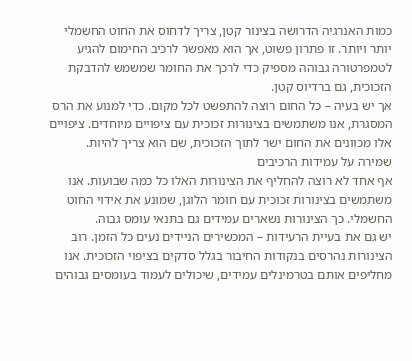כמות האנרגיה הדרושה בצינור קטן, צריך לדחוס את החוט החשמלי יותר ויותר. זו פתרון פשוט, אך הוא מאפשר לרכיב החימום להגיע לטמפרטורה גבוהה מספיק כדי לרכך את החומר שמשמש להדבקת הזכוכית, גם ברדיוס קטן.
אך יש בעיה – כל החום רוצה להתפשט לכל מקום. כדי למנוע את הרס המסגרת, אנו משתמשים בצינורות זכוכית עם ציפויים מיוחדים. ציפויים אלו מכוונים את החום ישר לתוך הזכוכית, שם הוא צריך להיות.
שמירה על עמידות הרכיבים
אף אחד לא רוצה להחליף את הצינורות האלו כל כמה שבועות. אנו משתמשים בצינורות זכוכית עם חומר הלוגן, שמונע את אידוי החוט החשמלי. כך הצינורות נשארים עמידים גם בתנאי עומס גבוה.
יש גם את בעיית הרעידות – המכשירים הניידים נעים כל הזמן. רוב הצינורות נהרסים בנקודות החיבור בגלל סדקים בציפוי הזכוכית. אנו מחליפים אותם בטרמינלים עמידים, שיכולים לעמוד בעומסים גבוהים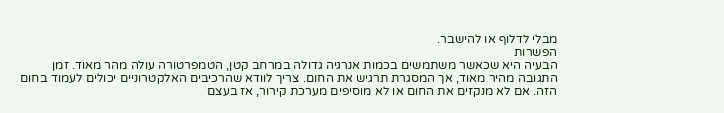מבלי לדלוף או להישבר.
הפשרות
הבעיה היא שכאשר משתמשים בכמות אנרגיה גדולה במרחב קטן, הטמפרטורה עולה מהר מאוד. זמן התגובה מהיר מאוד, אך המסגרת תרגיש את החום. צריך לוודא שהרכיבים האלקטרוניים יכולים לעמוד בחום הזה. אם לא מנקזים את החום או לא מוסיפים מערכת קירור, אז בעצם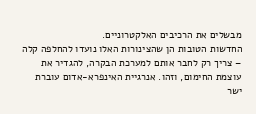מבשלים את הרכיבים האלקטרוניים.
החדשות הטובות הן שהצינורות האלו נועדו להחלפה קלה – צריך רק לחבר אותם למערכת הבקרה, להגדיר את עוצמת החימום, וזהו. אנרגיית האינפרא-אדום עוברת ישר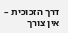דרך הזכוכית – אין צורך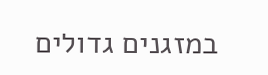במזגנים גדולים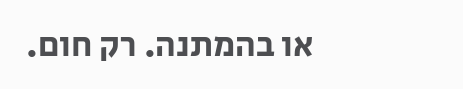או בהמתנה. רק חום.